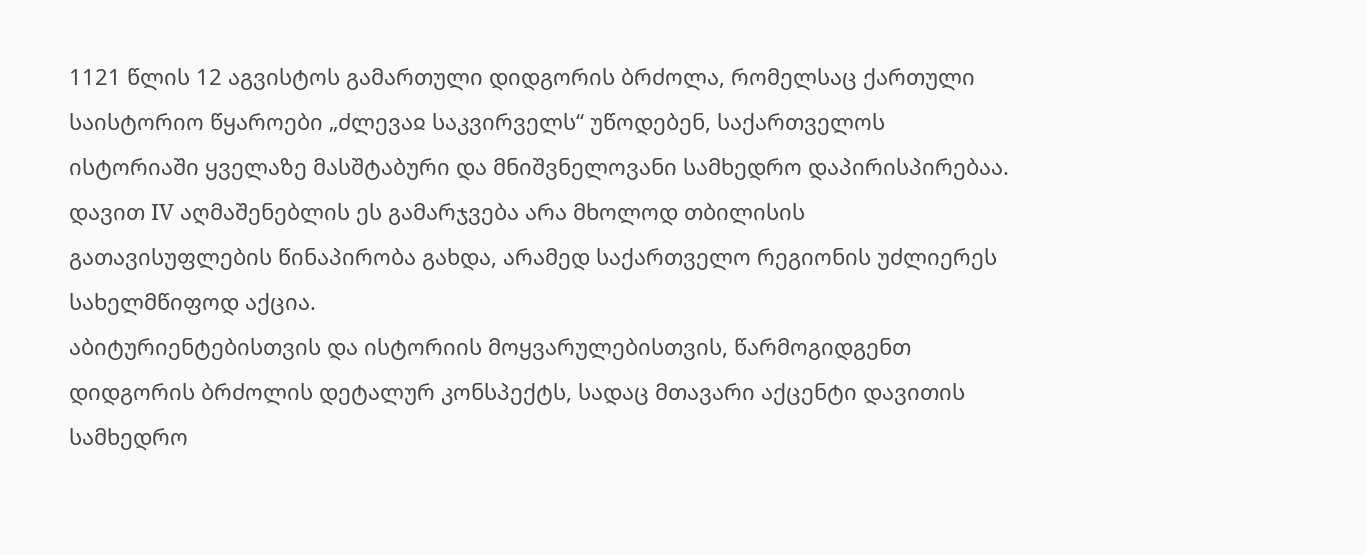1121 წლის 12 აგვისტოს გამართული დიდგორის ბრძოლა, რომელსაც ქართული საისტორიო წყაროები „ძლევაჲ საკვირველს“ უწოდებენ, საქართველოს ისტორიაში ყველაზე მასშტაბური და მნიშვნელოვანი სამხედრო დაპირისპირებაა. დავით IV აღმაშენებლის ეს გამარჯვება არა მხოლოდ თბილისის გათავისუფლების წინაპირობა გახდა, არამედ საქართველო რეგიონის უძლიერეს სახელმწიფოდ აქცია.
აბიტურიენტებისთვის და ისტორიის მოყვარულებისთვის, წარმოგიდგენთ დიდგორის ბრძოლის დეტალურ კონსპექტს, სადაც მთავარი აქცენტი დავითის სამხედრო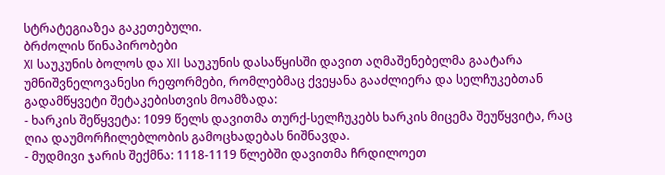სტრატეგიაზეა გაკეთებული.
ბრძოლის წინაპირობები
XI საუკუნის ბოლოს და XII საუკუნის დასაწყისში დავით აღმაშენებელმა გაატარა უმნიშვნელოვანესი რეფორმები, რომლებმაც ქვეყანა გააძლიერა და სელჩუკებთან გადამწყვეტი შეტაკებისთვის მოამზადა:
- ხარკის შეწყვეტა: 1099 წელს დავითმა თურქ-სელჩუკებს ხარკის მიცემა შეუწყვიტა, რაც ღია დაუმორჩილებლობის გამოცხადებას ნიშნავდა.
- მუდმივი ჯარის შექმნა: 1118-1119 წლებში დავითმა ჩრდილოეთ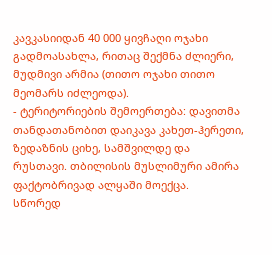კავკასიიდან 40 000 ყივჩაღი ოჯახი გადმოასახლა, რითაც შექმნა ძლიერი, მუდმივი არმია (თითო ოჯახი თითო მეომარს იძლეოდა).
- ტერიტორიების შემოერთება: დავითმა თანდათანობით დაიკავა კახეთ-ჰერეთი, ზედაზნის ციხე, სამშვილდე და რუსთავი. თბილისის მუსლიმური ამირა ფაქტობრივად ალყაში მოექცა.
სწორედ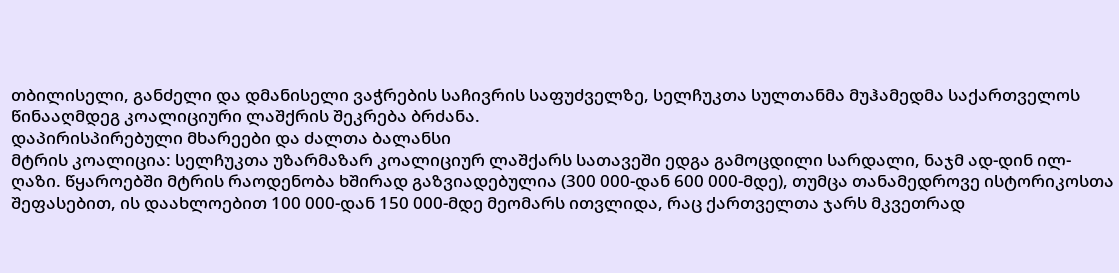თბილისელი, განძელი და დმანისელი ვაჭრების საჩივრის საფუძველზე, სელჩუკთა სულთანმა მუჰამედმა საქართველოს წინააღმდეგ კოალიციური ლაშქრის შეკრება ბრძანა.
დაპირისპირებული მხარეები და ძალთა ბალანსი
მტრის კოალიცია: სელჩუკთა უზარმაზარ კოალიციურ ლაშქარს სათავეში ედგა გამოცდილი სარდალი, ნაჯმ ად-დინ ილ-ღაზი. წყაროებში მტრის რაოდენობა ხშირად გაზვიადებულია (300 000-დან 600 000-მდე), თუმცა თანამედროვე ისტორიკოსთა შეფასებით, ის დაახლოებით 100 000-დან 150 000-მდე მეომარს ითვლიდა, რაც ქართველთა ჯარს მკვეთრად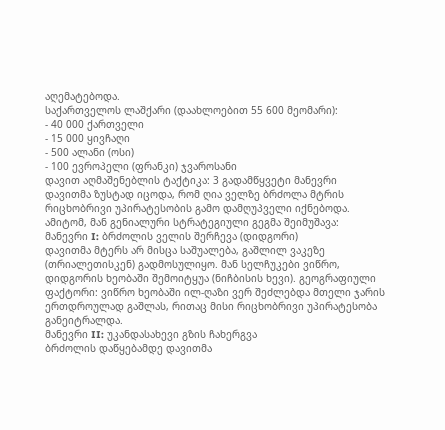აღემატებოდა.
საქართველოს ლაშქარი (დაახლოებით 55 600 მეომარი):
- 40 000 ქართველი
- 15 000 ყივჩაღი
- 500 ალანი (ოსი)
- 100 ევროპელი (ფრანკი) ჯვაროსანი
დავით აღმაშენებლის ტაქტიკა: 3 გადამწყვეტი მანევრი
დავითმა ზუსტად იცოდა, რომ ღია ველზე ბრძოლა მტრის რიცხობრივი უპირატესობის გამო დამღუპველი იქნებოდა. ამიტომ, მან გენიალური სტრატეგიული გეგმა შეიმუშავა:
მანევრი I: ბრძოლის ველის შერჩევა (დიდგორი)
დავითმა მტერს არ მისცა საშუალება, გაშლილ ვაკეზე (თრიალეთისკენ) გადმოსულიყო. მან სელჩუკები ვიწრო, დიდგორის ხეობაში შემოიტყუა (ნიჩბისის ხევი). გეოგრაფიული ფაქტორი: ვიწრო ხეობაში ილ-ღაზი ვერ შეძლებდა მთელი ჯარის ერთდროულად გაშლას, რითაც მისი რიცხობრივი უპირატესობა განეიტრალდა.
მანევრი II: უკანდასახევი გზის ჩახერგვა
ბრძოლის დაწყებამდე დავითმა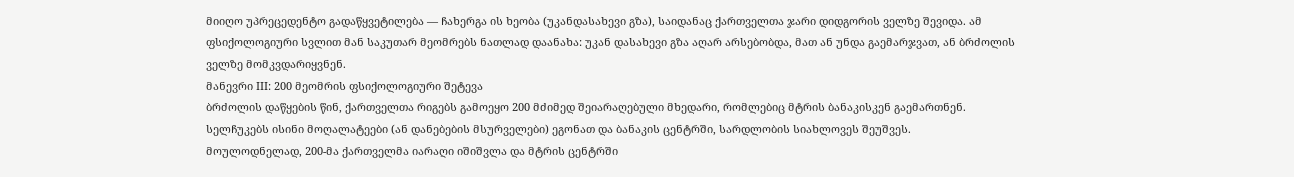მიიღო უპრეცედენტო გადაწყვეტილება — ჩახერგა ის ხეობა (უკანდასახევი გზა), საიდანაც ქართველთა ჯარი დიდგორის ველზე შევიდა. ამ ფსიქოლოგიური სვლით მან საკუთარ მეომრებს ნათლად დაანახა: უკან დასახევი გზა აღარ არსებობდა, მათ ან უნდა გაემარჯვათ, ან ბრძოლის ველზე მომკვდარიყვნენ.
მანევრი III: 200 მეომრის ფსიქოლოგიური შეტევა
ბრძოლის დაწყების წინ, ქართველთა რიგებს გამოეყო 200 მძიმედ შეიარაღებული მხედარი, რომლებიც მტრის ბანაკისკენ გაემართნენ. სელჩუკებს ისინი მოღალატეები (ან დანებების მსურველები) ეგონათ და ბანაკის ცენტრში, სარდლობის სიახლოვეს შეუშვეს.
მოულოდნელად, 200-მა ქართველმა იარაღი იშიშვლა და მტრის ცენტრში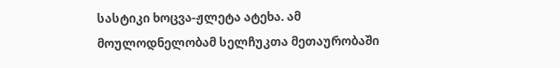სასტიკი ხოცვა-ჟლეტა ატეხა. ამ მოულოდნელობამ სელჩუკთა მეთაურობაში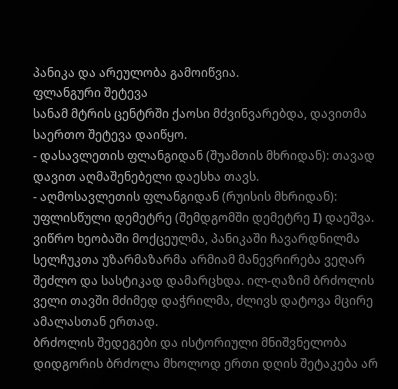პანიკა და არეულობა გამოიწვია.
ფლანგური შეტევა
სანამ მტრის ცენტრში ქაოსი მძვინვარებდა, დავითმა საერთო შეტევა დაიწყო.
- დასავლეთის ფლანგიდან (შუამთის მხრიდან): თავად დავით აღმაშენებელი დაესხა თავს.
- აღმოსავლეთის ფლანგიდან (რუისის მხრიდან): უფლისწული დემეტრე (შემდგომში დემეტრე I) დაეშვა.
ვიწრო ხეობაში მოქცეულმა, პანიკაში ჩავარდნილმა სელჩუკთა უზარმაზარმა არმიამ მანევრირება ვეღარ შეძლო და სასტიკად დამარცხდა. ილ-ღაზიმ ბრძოლის ველი თავში მძიმედ დაჭრილმა, ძლივს დატოვა მცირე ამალასთან ერთად.
ბრძოლის შედეგები და ისტორიული მნიშვნელობა
დიდგორის ბრძოლა მხოლოდ ერთი დღის შეტაკება არ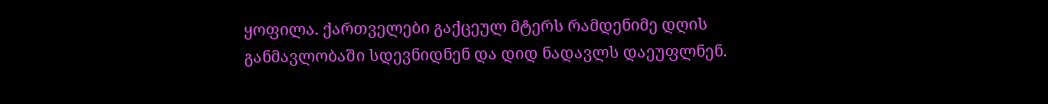ყოფილა. ქართველები გაქცეულ მტერს რამდენიმე დღის განმავლობაში სდევნიდნენ და დიდ ნადავლს დაეუფლნენ.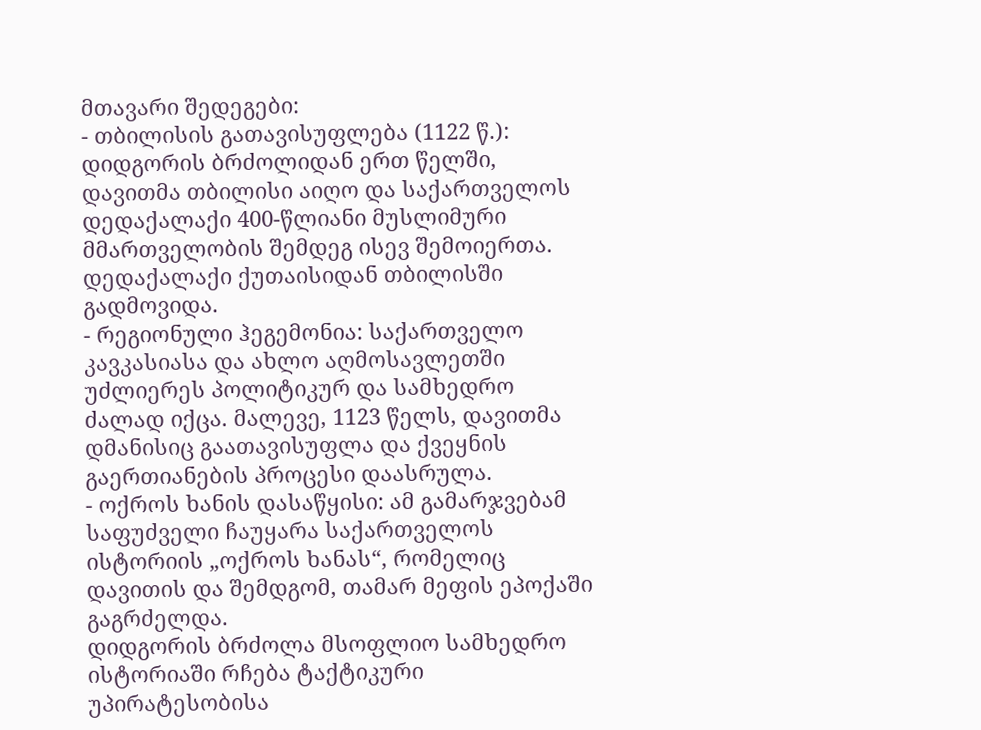მთავარი შედეგები:
- თბილისის გათავისუფლება (1122 წ.): დიდგორის ბრძოლიდან ერთ წელში, დავითმა თბილისი აიღო და საქართველოს დედაქალაქი 400-წლიანი მუსლიმური მმართველობის შემდეგ ისევ შემოიერთა. დედაქალაქი ქუთაისიდან თბილისში გადმოვიდა.
- რეგიონული ჰეგემონია: საქართველო კავკასიასა და ახლო აღმოსავლეთში უძლიერეს პოლიტიკურ და სამხედრო ძალად იქცა. მალევე, 1123 წელს, დავითმა დმანისიც გაათავისუფლა და ქვეყნის გაერთიანების პროცესი დაასრულა.
- ოქროს ხანის დასაწყისი: ამ გამარჯვებამ საფუძველი ჩაუყარა საქართველოს ისტორიის „ოქროს ხანას“, რომელიც დავითის და შემდგომ, თამარ მეფის ეპოქაში გაგრძელდა.
დიდგორის ბრძოლა მსოფლიო სამხედრო ისტორიაში რჩება ტაქტიკური უპირატესობისა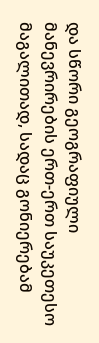და სწორი გეოგრაფიული მანევრირების ერთ-ერთ საუკეთესო მაგალითად, სადაც გონიერებამ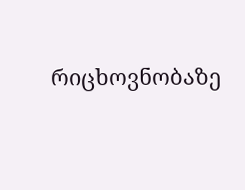რიცხოვნობაზე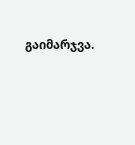გაიმარჯვა.